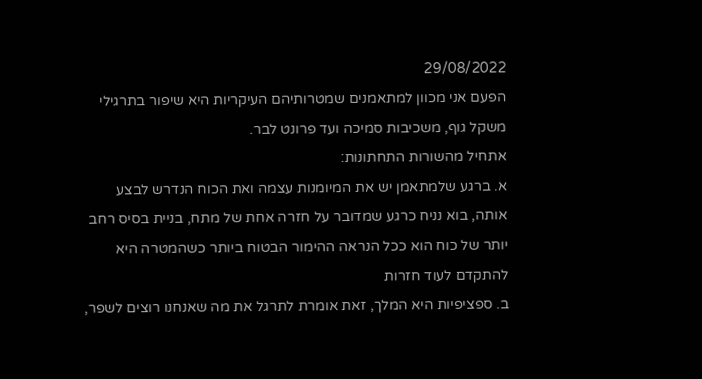29/08/2022
הפעם אני מכוון למתאמנים שמטרותיהם העיקריות היא שיפור בתרגילי משקל גוף, משכיבות סמיכה ועד פרונט לבר.
אתחיל מהשורות התחתונות:
א. ברגע שלמתאמן יש את המיומנות עצמה ואת הכוח הנדרש לבצע אותה, בוא נניח כרגע שמדובר על חזרה אחת של מתח, בניית בסיס רחב יותר של כוח הוא ככל הנראה ההימור הבטוח ביותר כשהמטרה היא להתקדם לעוד חזרות
ב. ספציפיות היא המלך, זאת אומרת לתרגל את מה שאנחנו רוצים לשפר,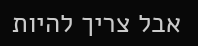אבל צריך להיות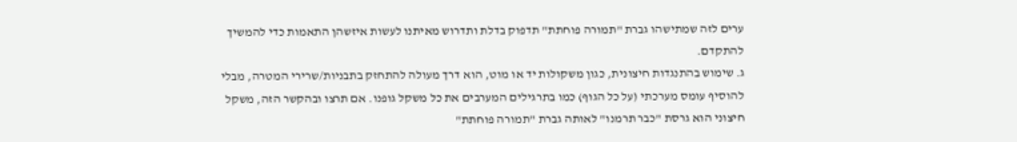ערים לזה שמתישהו גברת "תמורה פוחתת" תדפוק בדלת ותדרוש מאיתנו לעשות איזשהן התאמות כדי להמשיך להתקדם.
ג. שימוש בהתנגדות חיצונית, כגון משקולות יד או מוט, הוא דרך מעולה להתחזק בתבניות/שרירי המטרה, מבלי להוסיף עומס מערכתי (על כל הגוף) כמו בתרגילים המערבים את כל משקל גופנו. אם תרצו ובהקשר הזה, משקל חיצוני הוא גרסת "כבר תרמנו" לאותה גברת "תמורה פוחתת"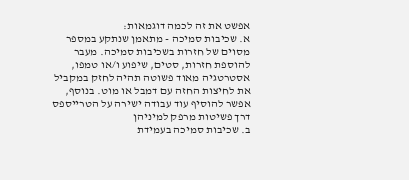אפשט את זה לכמה דוגמאות:
א. שכיבות סמיכה - מתאמן שנתקע במספר מסוים של חזרות בשכיבות סמיכה. מעבר להוספת חזרות, סטים, שיפוע ו/או טמפו, אסטרטגיה מאוד פשוטה תהיה לחזק במקביל את לחיצות החזה עם דמבל או מוט. בנוסף, אפשר להוסיף עוד עבודה ישירה על הטרייספס דרך פשיטות מרפק למיניהן
ב. שכיבות סמיכה בעמידת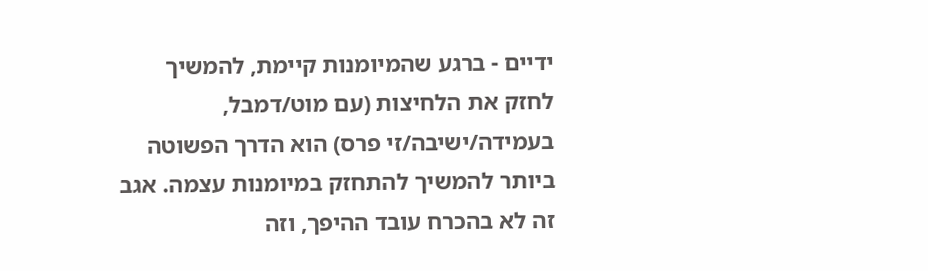ידיים - ברגע שהמיומנות קיימת, להמשיך לחזק את הלחיצות (עם מוט/דמבל, בעמידה/ישיבה/זי פרס) הוא הדרך הפשוטה ביותר להמשיך להתחזק במיומנות עצמה. אגב זה לא בהכרח עובד ההיפך, וזה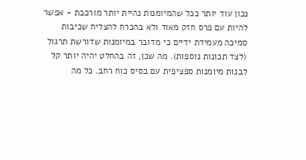נכון עוד יותר ככל שהמיומנות נהיית יותר מורכבת - אפשר להיות עם פרס חזק מאוד ולא בהכרח להצליח שכיבות סמיכה מעמידת ידיים כי מדובר במיומנות שדורשת תרגול (לצד תכונות נוספות). מה שכן, זה בהחלט יהיה יותר קל לבנות מיומנות ספציפית עם בסיס כוח רחב. כל מה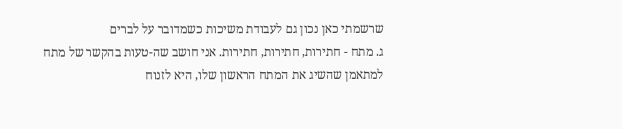שרשמתי כאן נכון גם לעבודת משיכות כשמדובר על לברים
ג. מתח - חתירות, חתירות, חתירות. אני חושב שה-טעות בהקשר של מתח למתאמן שהשיג את המתח הראשון שלו, היא לזנוח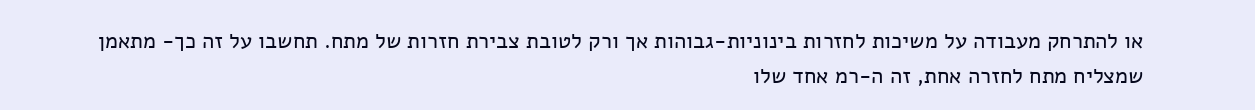או להתרחק מעבודה על משיכות לחזרות בינוניות-גבוהות אך ורק לטובת צבירת חזרות של מתח. תחשבו על זה כך- מתאמן שמצליח מתח לחזרה אחת, זה ה-רמ אחד שלו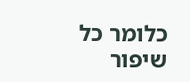כלומר כל שיפור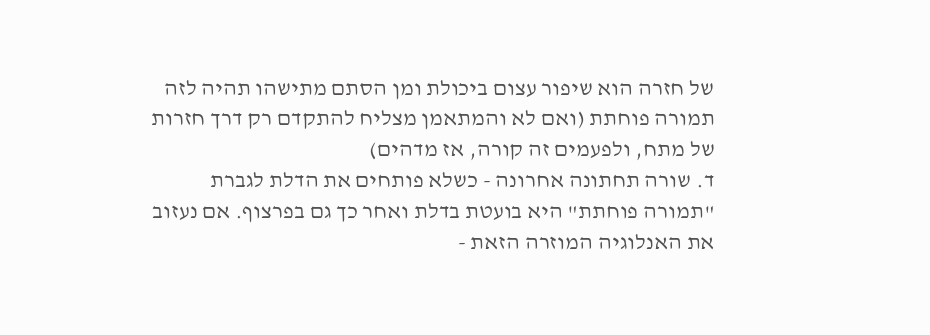של חזרה הוא שיפור עצום ביכולת ומן הסתם מתישהו תהיה לזה תמורה פוחתת (ואם לא והמתאמן מצליח להתקדם רק דרך חזרות של מתח, ולפעמים זה קורה, אז מדהים)
ד. שורה תחתונה אחרונה - כשלא פותחים את הדלת לגברת "תמורה פוחתת" היא בועטת בדלת ואחר כך גם בפרצוף. אם נעזוב את האנלוגיה המוזרה הזאת -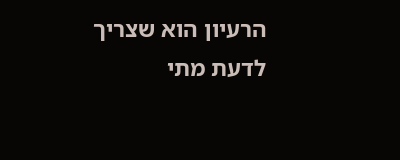הרעיון הוא שצריך לדעת מתי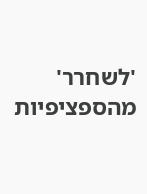'לשחרר' מהספציפיות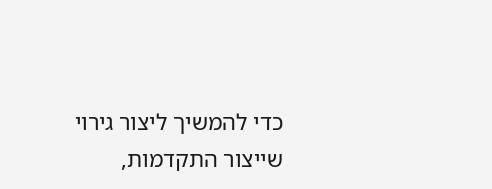כדי להמשיך ליצור גירוי שייצור התקדמות,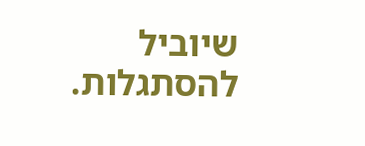שיוביל להסתגלות.